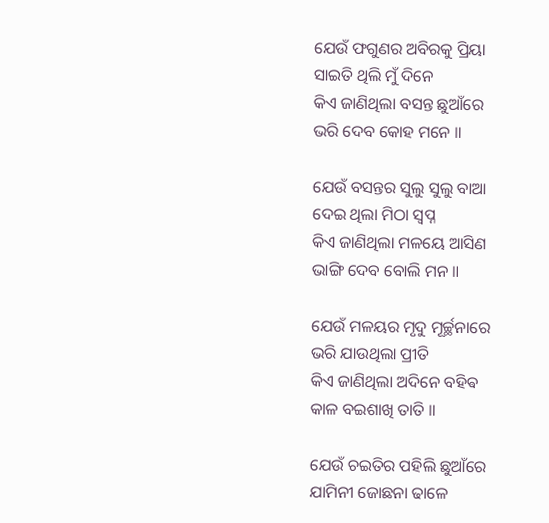ଯେଉଁ ଫଗୁଣର ଅବିରକୁ ପ୍ରିୟା
ସାଇତି ଥିଲି ମୁଁ ଦିନେ
କିଏ ଜାଣିଥିଲା ବସନ୍ତ ଛୁଆଁରେ
ଭରି ଦେବ କୋହ ମନେ ॥

ଯେଉଁ ବସନ୍ତର ସୁଲୁ ସୁଲୁ ବାଆ
ଦେଇ ଥିଲା ମିଠା ସ୍ବପ୍ନ
କିଏ ଜାଣିଥିଲା ମଳୟେ ଆସିଣ
ଭାଙ୍ଗି ଦେବ ବୋଲି ମନ ॥

ଯେଉଁ ମଳୟର ମୃଦୁ ମୂର୍ଚ୍ଛନାରେ
ଭରି ଯାଉଥିଲା ପ୍ରୀତି
କିଏ ଜାଣିଥିଲା ଅଦିନେ ବହିଵ
କାଳ ବଇଶାଖି ତାତି ॥

ଯେଉଁ ଚଇତିର ପହିଲି ଛୁଆଁରେ
ଯାମିନୀ ଜୋଛନା ଢାଳେ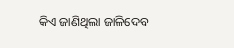କିଏ ଜାଣିଥିଲା ଜାଳିଦେବ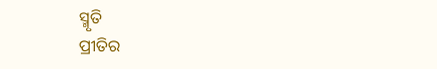ସ୍ମୃତି
ପ୍ରୀତିର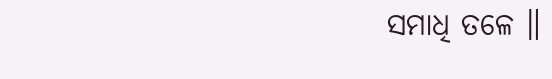ସମାଧି ତଳେ ॥